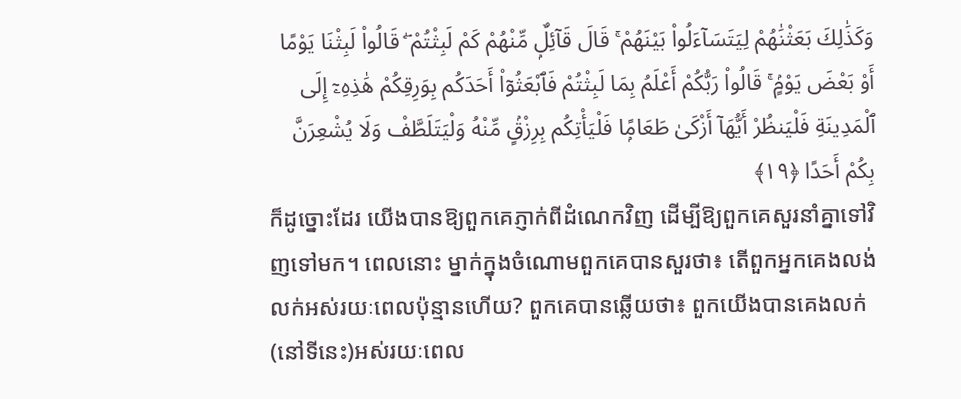وَكَذَٰلِكَ بَعَثْنَٰهُمْ لِيَتَسَآءَلُوا۟ بَيْنَهُمْ ۚ قَالَ قَآئِلٌۭ مِّنْهُمْ كَمْ لَبِثْتُمْ ۖ قَالُوا۟ لَبِثْنَا يَوْمًا أَوْ بَعْضَ يَوْمٍۢ ۚ قَالُوا۟ رَبُّكُمْ أَعْلَمُ بِمَا لَبِثْتُمْ فَٱبْعَثُوٓا۟ أَحَدَكُم بِوَرِقِكُمْ هَٰذِهِۦٓ إِلَى ٱلْمَدِينَةِ فَلْيَنظُرْ أَيُّهَآ أَزْكَىٰ طَعَامًۭا فَلْيَأْتِكُم بِرِزْقٍۢ مِّنْهُ وَلْيَتَلَطَّفْ وَلَا يُشْعِرَنَّ بِكُمْ أَحَدًا ﴿١٩﴾
ក៏ដូច្នោះដែរ យើងបានឱ្យពួកគេភ្ញាក់ពីដំណេកវិញ ដើម្បីឱ្យពួកគេសួរនាំគ្នាទៅវិញទៅមក។ ពេលនោះ ម្នាក់ក្នុងចំណោមពួកគេបានសួរថា៖ តើពួកអ្នកគេងលង់លក់អស់រយៈពេលប៉ុន្មានហើយ? ពួកគេបានឆ្លើយថា៖ ពួកយើងបានគេងលក់(នៅទីនេះ)អស់រយៈពេល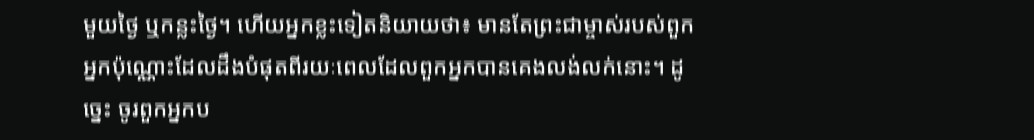មួយថ្ងៃ ឬកន្លះថ្ងៃ។ ហើយអ្នកខ្លះទៀតនិយាយថា៖ មានតែព្រះជាម្ចាស់របស់ពួកអ្នកប៉ុណ្ណោះដែលដឹងបំផុតពីរយៈពេលដែលពួកអ្នកបានគេងលង់លក់នោះ។ ដូច្នេះ ចូរពួកអ្នកប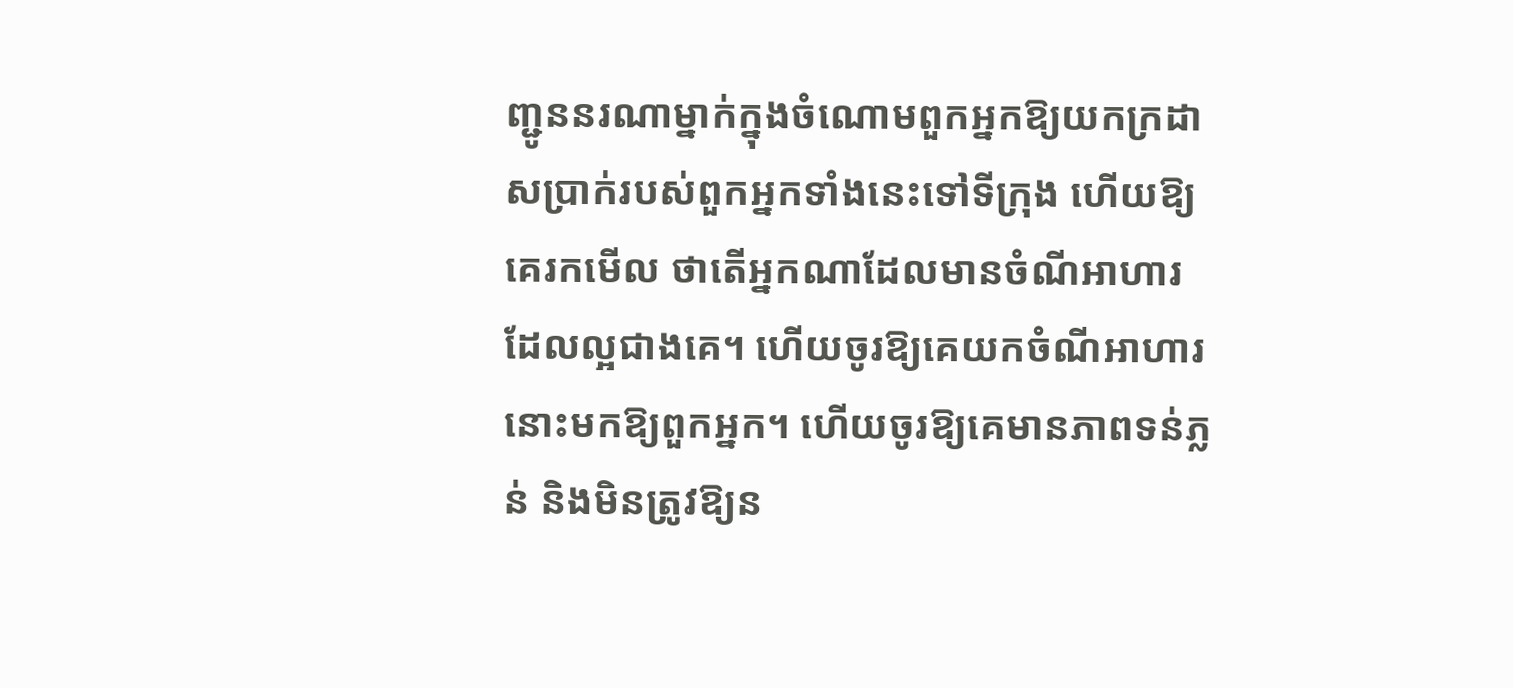ញ្ជូននរណាម្នាក់ក្នុងចំណោមពួកអ្នកឱ្យយកក្រដាសប្រាក់របស់ពួកអ្នកទាំងនេះទៅទីក្រុង ហើយឱ្យគេរកមើល ថាតើអ្នកណាដែលមានចំណីអាហារដែលល្អជាងគេ។ ហើយចូរឱ្យគេយកចំណីអាហារនោះមកឱ្យពួកអ្នក។ ហើយចូរឱ្យគេមានភាពទន់ភ្លន់ និងមិនត្រូវឱ្យន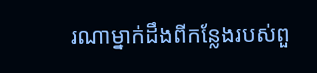រណាម្នាក់ដឹងពីកន្លែងរបស់ពួ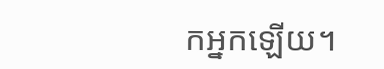កអ្នកឡើយ។